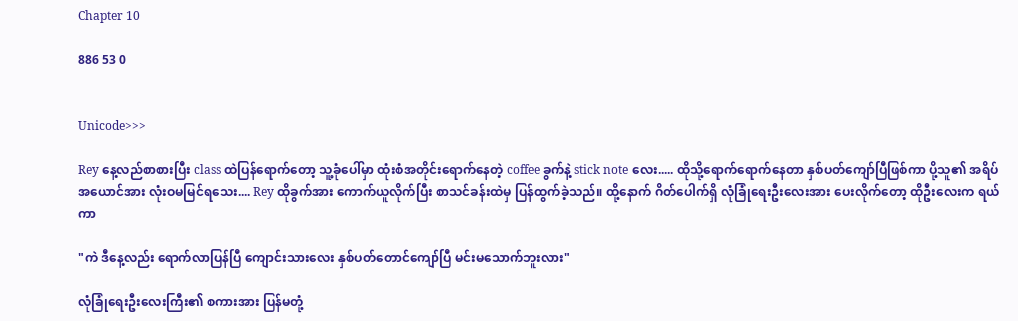Chapter 10

886 53 0


Unicode>>>

Rey နေ့လည်စာစားပြီး class ထဲပြန်ရောက်တော့ သူ့ခုံပေါ်မှာ ထုံးစံအတိုင်းရောက်နေတဲ့ coffee ခွက်နဲ့ stick note လေး..... ထိုသို့ရောက်ရောက်နေတာ နှစ်ပတ်ကျော်ပြီဖြစ်ကာ ပို့သူ၏ အရိပ်အယောင်အား လုံးဝမမြင်ရသေး.... Rey ထိုခွက်အား ကောက်ယူလိုက်ပြီး စာသင်ခန်းထဲမှ ပြန်ထွက်ခဲ့သည်။ ထို့နောက် ဂိတ်ပေါက်ရှိ လုံခြုံရေးဦးလေးအား ပေးလိုက်တော့ ထိုဦးလေးက ရယ်ကာ

"ကဲ ဒီနေ့လည်း ရောက်လာပြန်ပြီ ကျောင်းသားလေး နှစ်ပတ်တောင်ကျော်ပြီ မင်းမသောက်ဘူးလား"

လုံခြုံရေးဦးလေးကြီး၏ စကားအား ပြန်မတုံ့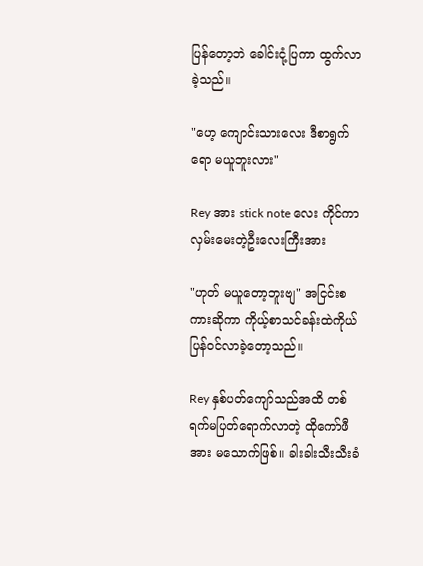ပြန်တော့ဘဲ ခေါင်းငုံ့ပြကာ ထွက်လာခဲ့သည်။

"ဟေ့ ကျောင်းသားလေး ဒီစာရွက်ရော မယူဘူးလား"

Rey အား stick note လေး ကိုင်ကာ လှမ်းမေးတဲ့ဦးလေးကြီးအား

"ဟုတ် မယူတော့ဘူးဗျ" အငြင်းစကားဆိုကာ ကိုယ့်စာသင်ခန်းထဲကိုယ် ပြန်ဝင်လာခဲ့တော့သည်။

Rey နှစ်ပတ်ကျော်သည်အထိ တစ်ရက်မပြတ်ရောက်လာတဲ့ ထိုကော်ဖီအား မသောက်ဖြစ်။ ခါးခါးသီးသီးခံ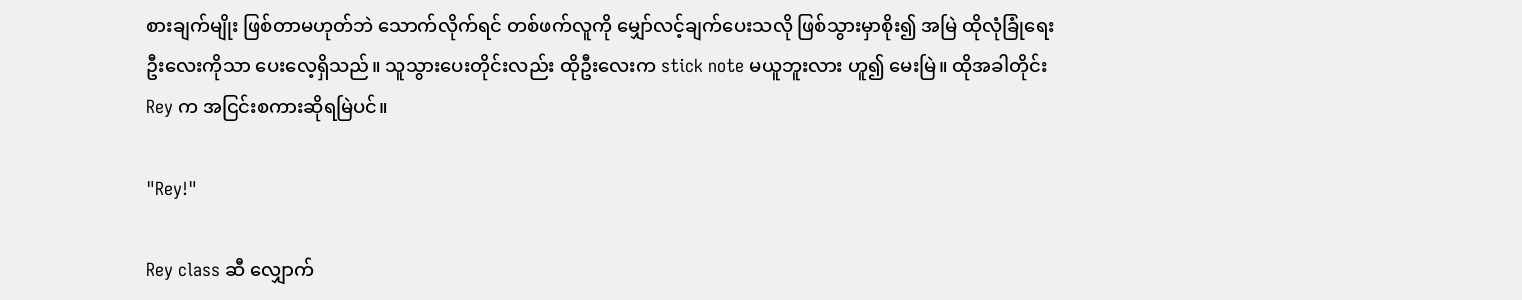စားချက်မျိုး ဖြစ်တာမဟုတ်ဘဲ သောက်လိုက်ရင် တစ်ဖက်လူကို မျှော်လင့်ချက်ပေးသလို ဖြစ်သွားမှာစိုး၍ အမြဲ ထိုလုံခြုံရေးဦးလေးကိုသာ ပေးလေ့ရှိသည်။ သူသွားပေးတိုင်းလည်း ထိုဦးလေးက stick note မယူဘူးလား ဟူ၍ မေးမြဲ။ ထိုအခါတိုင်း Rey က အငြင်းစကားဆိုရမြဲပင်။

"Rey!"

Rey class ဆီ လျှောက်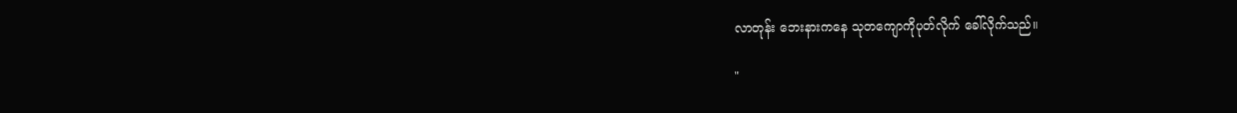လာတုန်း ဘေးနားကနေ သုတကျောကိုပုတ်လိုက် ခေါ်လိုက်သည်။

"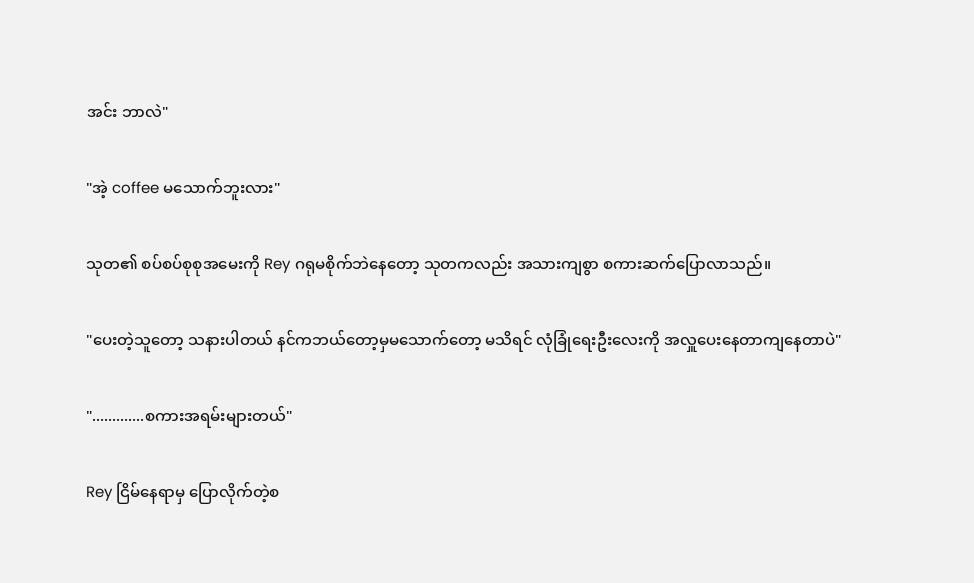အင်း ဘာလဲ"

"အဲ့ coffee မသောက်ဘူးလား"

သုတ၏ စပ်စပ်စုစုအမေးကို Rey ဂရုမစိုက်ဘဲနေတော့ သုတကလည်း အသားကျစွာ စကားဆက်ပြောလာသည်။

"ပေးတဲ့သူတော့ သနားပါတယ် နင်ကဘယ်တော့မှမသောက်တော့ မသိရင် လုံခြုံရေးဦးလေးကို အလှူပေးနေတာကျနေတာပဲ"

".............စကားအရမ်းများတယ်"

Rey ငြိမ်နေရာမှ ပြောလိုက်တဲ့စ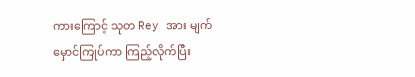ကားကြောင့် သုတ Rey အား မျက်မှောင်ကြုပ်ကာ ကြည့်လိုက်ပြီး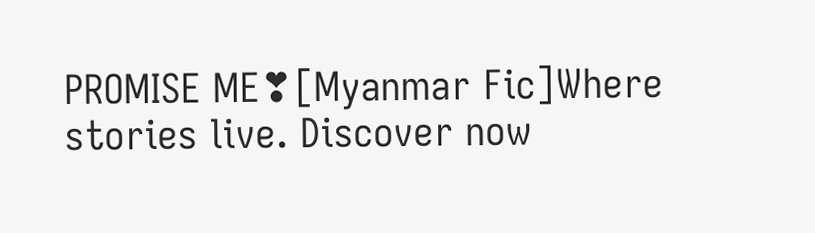PROMISE ME❣[Myanmar Fic]Where stories live. Discover now